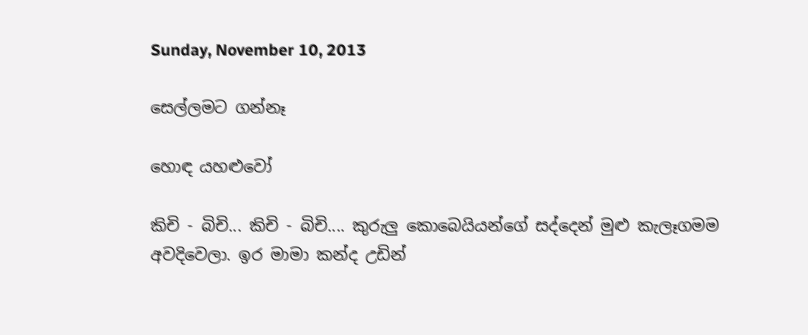Sunday, November 10, 2013

සෙල්ලමට ගන්නෑ

හොඳ යහළුවෝ

කිචි - බිචි... කිචි - බිචි.... කුරුලු කොබෙයියන්ගේ සද්දෙන් මුළු කැලෑගමම අවදිවෙලා. ඉර මාමා කන්ද උඩින්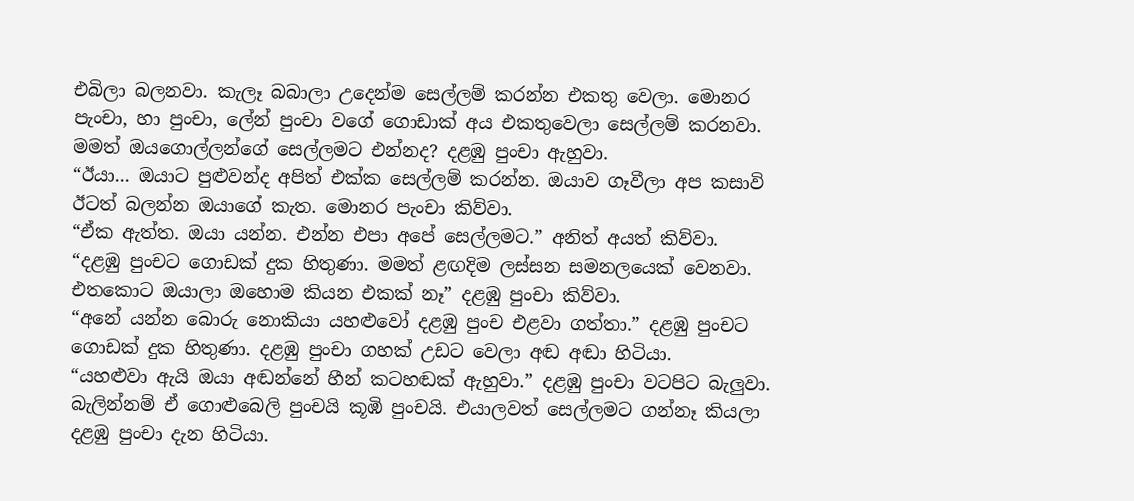එබිලා බලනවා. කැලෑ බබාලා උදෙන්ම සෙල්ලම් කරන්න එකතු වෙලා. මොනර පැංචා, හා පුංචා, ලේන් පුංචා වගේ ගොඩාක් අය එකතුවෙලා සෙල්ලම් කරනවා. මමත් ඔයගොල්ලන්ගේ සෙල්ලමට එන්නද? දළඹු පුංචා ඇහුවා.
“ඊයා... ඔයාට පුළුවන්ද අපිත් එක්ක සෙල්ලම් කරන්න. ඔයාව ගෑවීලා අප කසාවි ඊටත් බලන්න ඔයාගේ කැත. මොනර පැංචා කිව්වා.
“ඒක ඇත්ත. ඔයා යන්න. එන්න එපා අපේ සෙල්ලමට.” අනිත් අයත් කිව්වා.
“දළඹු පුංචට ගොඩක් දුක හිතුණා. මමත් ළඟදිම ලස්සන සමනලයෙක් වෙනවා. එතකොට ඔයාලා ඔහොම කියන එකක් නෑ” දළඹු පුංචා කිව්වා.
“අනේ යන්න බොරු නොකියා යහළුවෝ දළඹු පුංච එළවා ගත්තා.” දළඹු පුංචට ගොඩක් දුක හිතුණා. දළඹු පුංචා ගහක් උඩට වෙලා අඬ අඬා හිටියා.
“යහළුවා ඇයි ඔයා අඬන්නේ හීන් කටහඬක් ඇහුවා.” දළඹු පුංචා වටපිට බැලුවා. බැලින්නම් ඒ ගොළුබෙලි පුංචයි කූඹි පුංචයි. එයාලවත් සෙල්ලමට ගන්නෑ කියලා දළඹු පුංචා දැන හිටියා.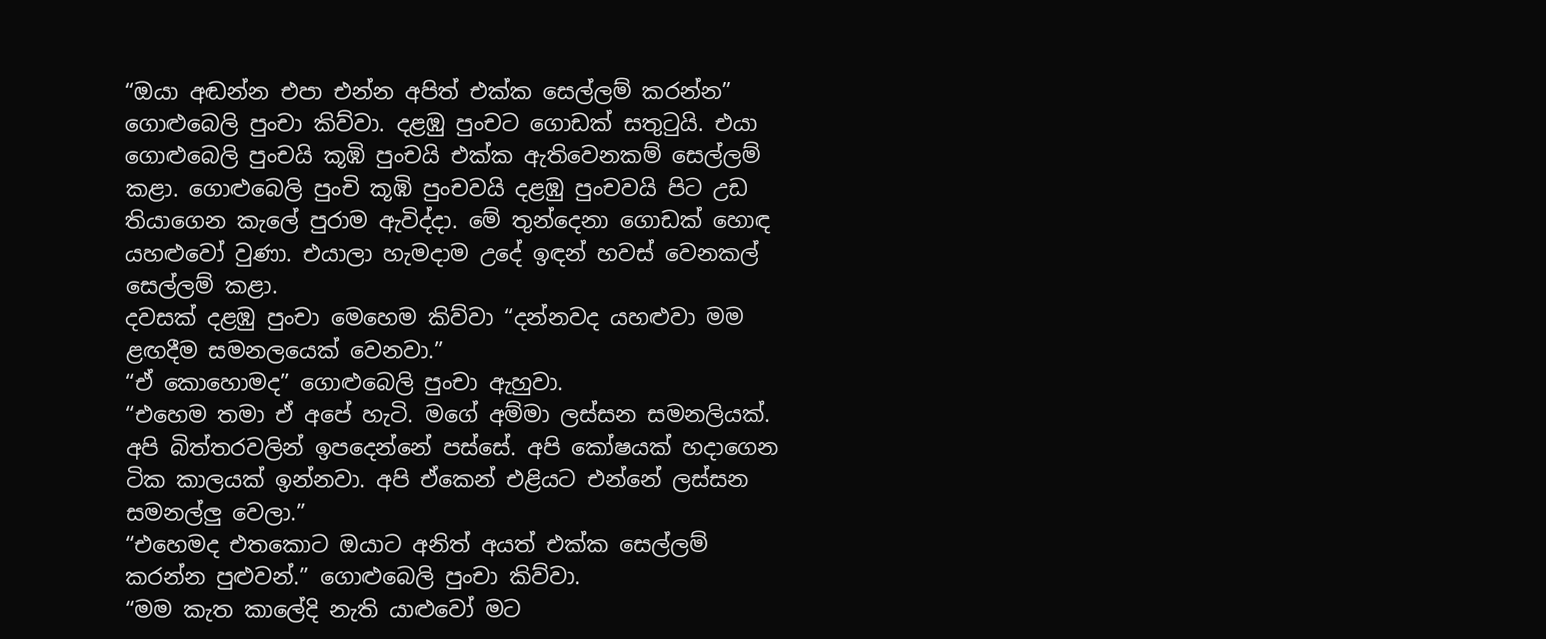“ඔයා අඬන්න එපා එන්න අපිත් එක්ක සෙල්ලම් කරන්න” ගොළුබෙලි පුංචා කිව්වා. දළඹු පුංචට ගොඩක් සතුටුයි. එයා ගොළුබෙලි පුංචයි කූඹි පුංචයි එක්ක ඇතිවෙනකම් සෙල්ලම් කළා. ගොළුබෙලි පුංචි කූඹි පුංචවයි දළඹු පුංචවයි පිට උඩ තියාගෙන කැලේ පුරාම ඇවිද්දා. මේ තුන්දෙනා ගොඩක් හොඳ යහළුවෝ වුණා. එයාලා හැමදාම උදේ ඉඳන් හවස් වෙනකල් සෙල්ලම් කළා.
දවසක් දළඹු පුංචා මෙහෙම කිව්වා “දන්නවද යහළුවා මම ළඟදීම සමනලයෙක් වෙනවා.”
“ඒ කොහොමද” ගොළුබෙලි පුංචා ඇහුවා.
“එහෙම තමා ඒ අපේ හැටි. මගේ අම්මා ලස්සන සමනලියක්. අපි බිත්තරවලින් ඉපදෙන්නේ පස්සේ. අපි කෝෂයක් හදාගෙන ටික කාලයක් ඉන්නවා. අපි ඒකෙන් එළියට එන්නේ ලස්සන සමනල්ලු වෙලා.”
“එහෙමද එතකොට ඔයාට අනිත් අයත් එක්ක‍ සෙල්ලම් කරන්න පුළුවන්.” ගොළුබෙලි පුංචා කිව්වා.
“මම කැත කාලේදි නැති යාළුවෝ මට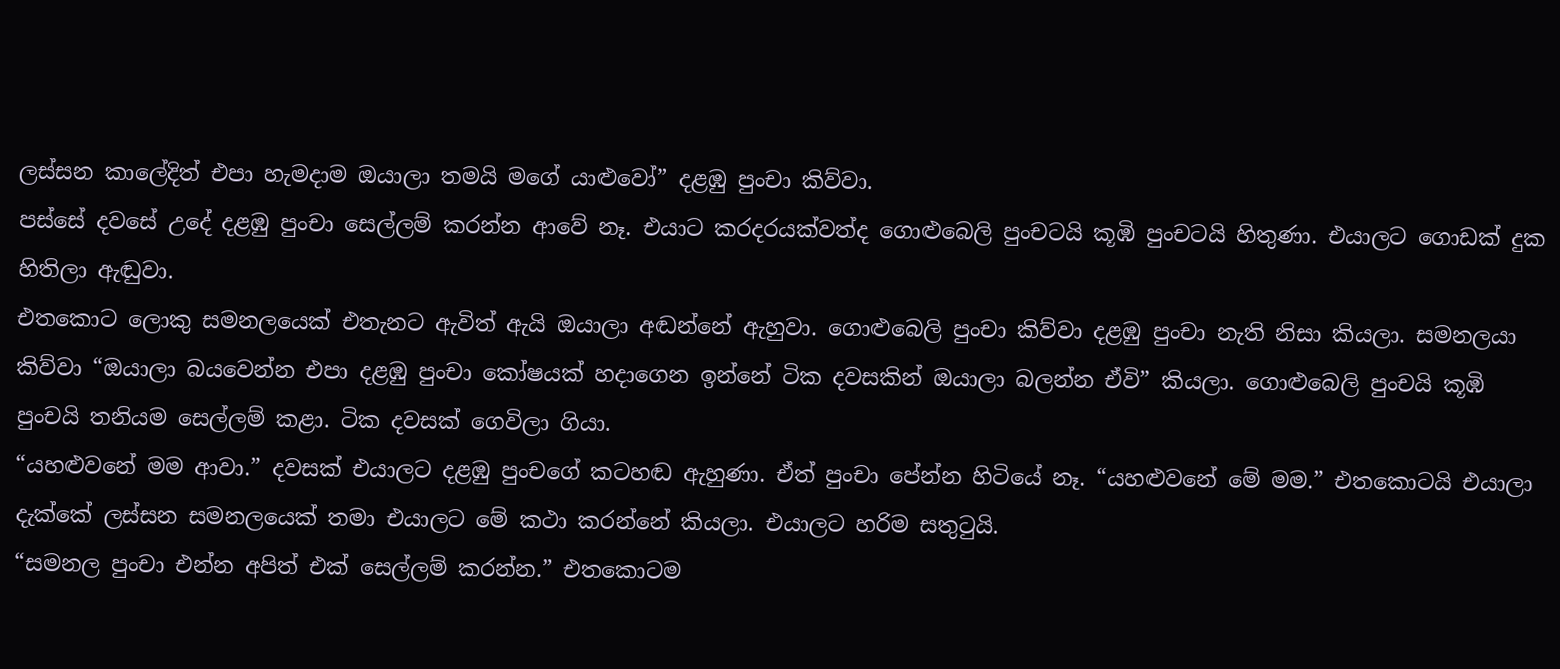ලස්සන කාලේදිත් එපා හැමදාම ඔයාලා තමයි මගේ යාළුවෝ” දළඹු පුංචා කිව්වා.
පස්සේ දවසේ උදේ දළඹු පුංචා සෙල්ලම් කරන්න ආවේ නෑ. එයාට කරදරයක්වත්ද ගොළුබෙලි පුංචටයි කූඹි පුංචටයි හිතුණා. එයාලට ගොඩක් දුක හිතිලා ඇඬුවා.
එතකොට ලොකු සමනලයෙක් එතැනට ඇවිත් ඇයි ඔයාලා අඬන්නේ ඇහුවා. ගොළුබෙලි පුංචා කිව්වා දළඹු පුංචා නැති නිසා කියලා. සමනලයා කිව්වා “ඔයාලා බයවෙන්න එපා දළඹු පුංචා කෝෂයක් හදාගෙන ඉන්නේ ටික දවසකින් ඔයාලා බලන්න ඒවි” කියලා. ගොළුබෙලි පුංචයි කූඹි පුංචයි තනියම සෙල්ලම් කළා. ටික දවසක් ගෙවිලා ගියා.
“යහළුවනේ මම ආවා.” දවසක් එයාලට දළඹු පුංචගේ කටහඬ ඇහුණා. ඒත් පුංචා පේන්න හිටියේ නෑ. “යහළුවනේ මේ මම.” එතකොටයි එයාලා දැක්කේ ලස්සන සමනලයෙක් තමා එයාලට මේ කථා කරන්නේ කියලා. එයාලට හරිම සතුටුයි.
“සමනල පුංචා එන්න අපිත් එක් සෙල්ලම් කරන්න.” එතකොටම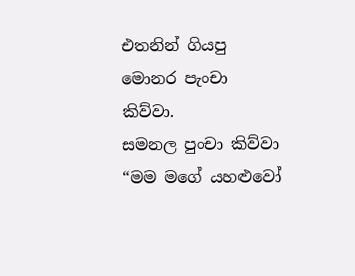එතනින් ගියපු මොනර පැංචා කිව්වා.
සමනල පුංචා කිව්වා “මම මගේ යහළුවෝ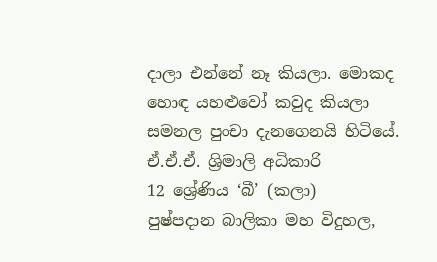දාලා එන්නේ නෑ කියලා. මොකද හොඳ යහළුවෝ කවුද කියලා සමනල පුංචා දැනගෙනයි හිටියේ.
ඒ.ඒ.ඒ. ශ්‍රිමාලි අධිකාරි
12 ශ්‍රේණිය ‘බී’ (කලා)
පුෂ්පදාන බාලිකා මහ විදුහල,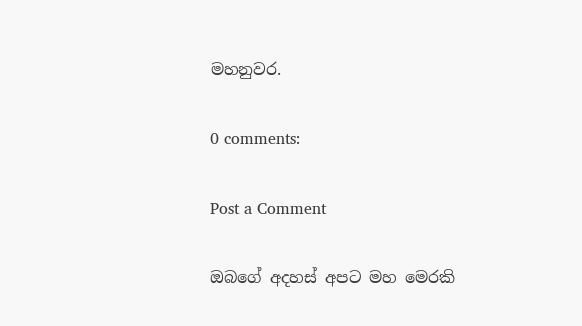මහනුවර.

0 comments:

Post a Comment

ඔබගේ අදහස් අපට මහ මෙරකි